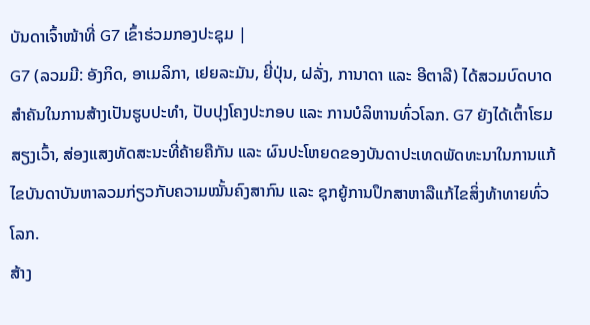ບັນດາເຈົ້າໜ້າທີ່ G7 ເຂົ້າຮ່ວມກອງປະຊຸມ |
G7 (ລວມມີ: ອັງກິດ, ອາເມລິກາ, ເຢຍລະມັນ, ຍີ່ປຸ່ນ, ຝລັ່ງ, ການາດາ ແລະ ອີຕາລີ) ໄດ້ສວມບົດບາດສຳຄັນໃນການສ້າງເປັນຮູບປະທຳ, ປັບປຸງໂຄງປະກອບ ແລະ ການບໍລິຫານທົ່ວໂລກ. G7 ຍັງໄດ້ເຕົ້າໂຮມສຽງເວົ້າ, ສ່ອງແສງທັດສະນະທີ່ຄ້າຍຄືກັນ ແລະ ຜົນປະໂຫຍດຂອງບັນດາປະເທດພັດທະນາໃນການແກ້ໄຂບັນດາບັນຫາລວມກ່ຽວກັບຄວາມໝັ້ນຄົງສາກົນ ແລະ ຊຸກຍູ້ການປຶກສາຫາລືແກ້ໄຂສິ່ງທ້າທາຍທົ່ວໂລກ.
ສ້າງ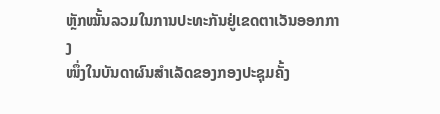ຫຼັກໝັ້ນລວມໃນການປະທະກັນຢູ່ເຂດຕາເວັນອອກກາງ
ໜຶ່ງໃນບັນດາຜົນສຳເລັດຂອງກອງປະຊຸມຄັ້ງ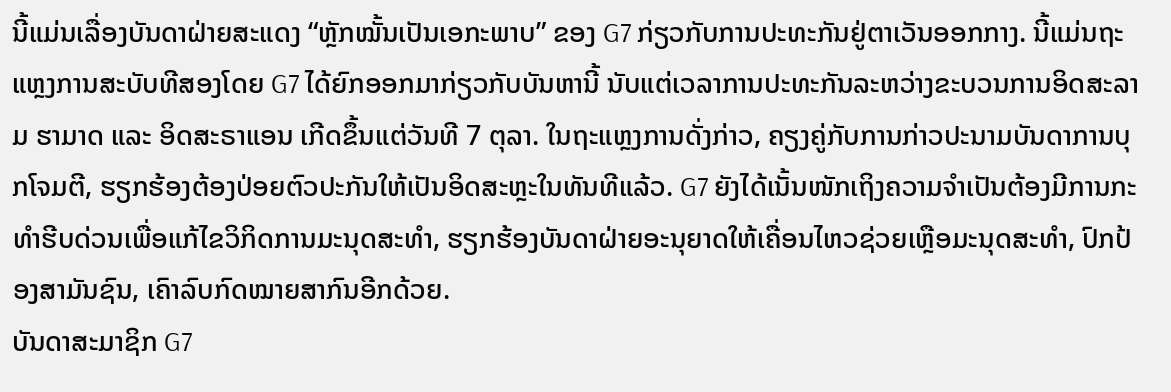ນີ້ແມ່ນເລື່ອງບັນດາຝ່າຍສະແດງ “ຫຼັກໝັ້ນເປັນເອກະພາບ” ຂອງ G7 ກ່ຽວກັບການປະທະກັນຢູ່ຕາເວັນອອກກາງ. ນີ້ແມ່ນຖະແຫຼງການສະບັບທີສອງໂດຍ G7 ໄດ້ຍົກອອກມາກ່ຽວກັບບັນຫານີ້ ນັບແຕ່ເວລາການປະທະກັນລະຫວ່າງຂະບວນການອິດສະລາມ ຮາມາດ ແລະ ອິດສະຣາແອນ ເກີດຂຶ້ນແຕ່ວັນທີ 7 ຕຸລາ. ໃນຖະແຫຼງການດັ່ງກ່າວ, ຄຽງຄູ່ກັບການກ່າວປະນາມບັນດາການບຸກໂຈມຕີ, ຮຽກຮ້ອງຕ້ອງປ່ອຍຕົວປະກັນໃຫ້ເປັນອິດສະຫຼະໃນທັນທີແລ້ວ. G7 ຍັງໄດ້ເນັ້ນໜັກເຖິງຄວາມຈຳເປັນຕ້ອງມີການກະທຳຮີບດ່ວນເພື່ອແກ້ໄຂວິກິດການມະນຸດສະທຳ, ຮຽກຮ້ອງບັນດາຝ່າຍອະນຸຍາດໃຫ້ເຄື່ອນໄຫວຊ່ວຍເຫຼືອມະນຸດສະທຳ, ປົກປ້ອງສາມັນຊົນ, ເຄົາລົບກົດໝາຍສາກົນອີກດ້ວຍ.
ບັນດາສະມາຊິກ G7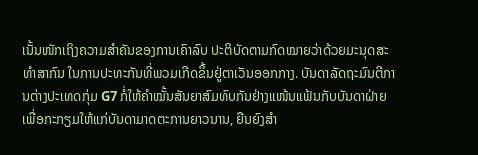ເນັ້ນໜັກເຖິງຄວາມສຳຄັນຂອງການເຄົາລົບ ປະຕິບັດຕາມກົດໝາຍວ່າດ້ວຍມະນຸດສະທຳສາກົນ ໃນການປະທະກັນທີ່ພວມເກີດຂຶ້ນຢູ່ຕາເວັນອອກກາງ. ບັນດາລັດຖະມົນຕີການຕ່າງປະເທດກຸ່ມ G7 ກໍ່ໃຫ້ຄຳໝັ້ນສັນຍາສົມທົບກັນຢ່າງແໜ້ນແຟ້ນກັບບັນດາຝ່າຍເພື່ອກະກຽມໃຫ້ແກ່ບັນດາມາດຕະການຍາວນານ, ຍືນຍົງສຳ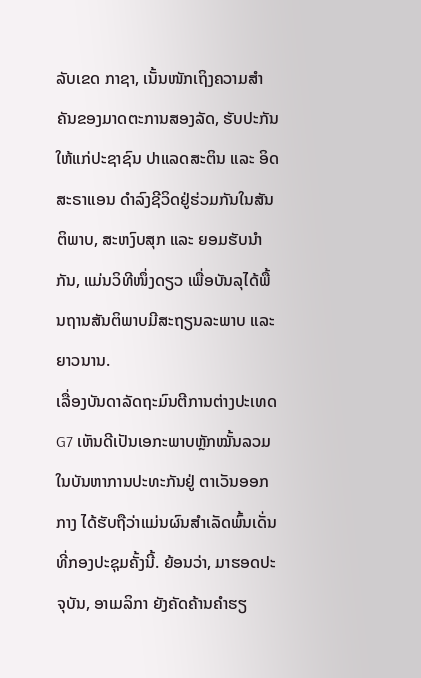ລັບເຂດ ກາຊາ, ເນັ້ນໜັກເຖິງຄວາມສຳຄັນຂອງມາດຕະການສອງລັດ, ຮັບປະກັນໃຫ້ແກ່ປະຊາຊົນ ປາແລດສະຕິນ ແລະ ອິດສະຣາແອນ ດຳລົງຊີວິດຢູ່ຮ່ວມກັນໃນສັນຕິພາບ, ສະຫງົບສຸກ ແລະ ຍອມຮັບນຳກັນ, ແມ່ນວິທີໜຶ່ງດຽວ ເພື່ອບັນລຸໄດ້ພື້ນຖານສັນຕິພາບມີສະຖຽນລະພາບ ແລະ ຍາວນານ.
ເລື່ອງບັນດາລັດຖະມົນຕີການຕ່າງປະເທດ G7 ເຫັນດີເປັນເອກະພາບຫຼັກໝັ້ນລວມໃນບັນຫາການປະທະກັນຢູ່ ຕາເວັນອອກກາງ ໄດ້ຮັບຖືວ່າແມ່ນຜົນສຳເລັດພົ້ນເດັ່ນທີ່ກອງປະຊຸມຄັ້ງນີ້. ຍ້ອນວ່າ, ມາຮອດປະຈຸບັນ, ອາເມລິກາ ຍັງຄັດຄ້ານຄຳຮຽ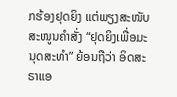ກຮ້ອງຢຸດຍິງ ແຕ່ພຽງສະໜັບສະໜູນຄຳສັ່ງ “ຢຸດຍິງເພື່ອມະນຸດສະທຳ” ຍ້ອນຖືວ່າ ອິດສະຣາແອ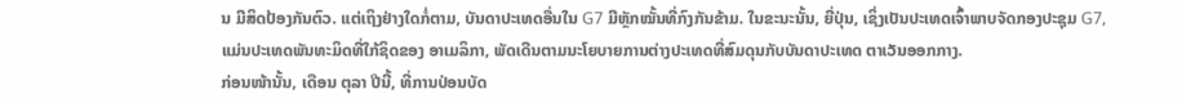ນ ມີສິດປ້ອງກັນຕົວ. ແຕ່ເຖິງຢ່າງໃດກໍ່ຕາມ, ບັນດາປະເທດອື່ນໃນ G7 ມີຫຼັກໝັ້ນທີ່ກົງກັນຂ້າມ. ໃນຂະນະນັ້ນ, ຍີ່ປຸ່ນ, ເຊິ່ງເປັນປະເທດເຈົ້າພາບຈັດກອງປະຊຸມ G7, ແມ່ນປະເທດພັນທະມິດທີ່ໃກ້ຊິດຂອງ ອາເມລິກາ, ພັດເດີນຕາມນະໂຍບາຍການຕ່າງປະເທດທີ່ສົມດຸນກັບບັນດາປະເທດ ຕາເວັນອອກກາງ.
ກ່ອນໜ້ານັ້ນ, ເດືອນ ຕຸລາ ປີນີ້, ທີ່ການປ່ອນບັດ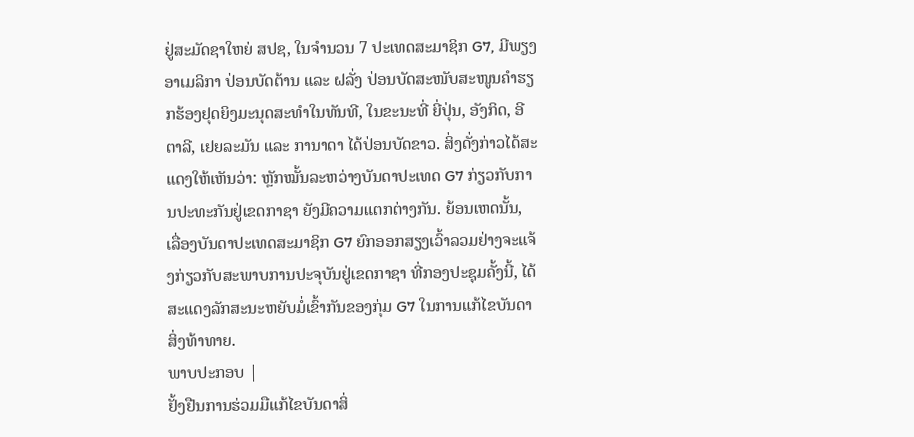ຢູ່ສະມັດຊາໃຫຍ່ ສປຊ, ໃນຈຳນວນ 7 ປະເທດສະມາຊິກ G7, ມີພຽງ ອາເມລິກາ ປ່ອນບັດຕ້ານ ແລະ ຝລັ່ງ ປ່ອນບັດສະໜັບສະໜູນຄຳຮຽກຮ້ອງຢຸດຍິງມະນຸດສະທຳໃນທັນທີ, ໃນຂະນະທີ່ ຍີ່ປຸ່ນ, ອັງກິດ, ອີຕາລີ, ເຢຍລະມັນ ແລະ ການາດາ ໄດ້ປ່ອນບັດຂາວ. ສິ່ງດັ່ງກ່າວໄດ້ສະແດງໃຫ້ເຫັນວ່າ: ຫຼັກໝັ້ນລະຫວ່າງບັນດາປະເທດ G7 ກ່ຽວກັບການປະທະກັນຢູ່ເຂດກາຊາ ຍັງມີຄວາມແຕກຕ່າງກັນ. ຍ້ອນເຫດນັ້ນ, ເລື່ອງບັນດາປະເທດສະມາຊິກ G7 ຍົກອອກສຽງເວົ້າລວມຢ່າງຈະແຈ້ງກ່ຽວກັບສະພາບການປະຈຸບັນຢູ່ເຂດກາຊາ ທີ່ກອງປະຊຸມຄັ້ງນີ້, ໄດ້ສະແດງລັກສະນະຫຍັບມໍ່ເຂົ້າກັນຂອງກຸ່ມ G7 ໃນການແກ້ໄຂບັນດາສິ່ງທ້າທາຍ.
ພາບປະກອບ |
ຢັ້ງຢືນການຮ່ວມມືແກ້ໄຂບັນດາສິ່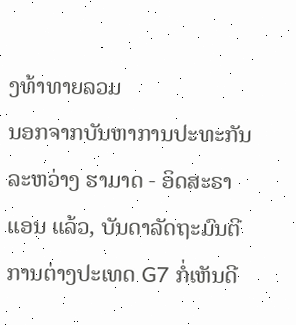ງທ້າທາຍລວມ
ນອກຈາກບັນຫາການປະທະກັນລະຫວ່າງ ຮາມາດ - ອິດສະຣາແອນ ແລ້ວ, ບັນດາລັດຖະມົນຕີການຕ່າງປະເທດ G7 ກໍ່ເຫັນດີ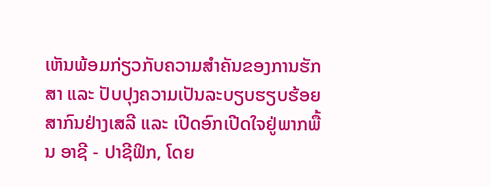ເຫັນພ້ອມກ່ຽວກັບຄວາມສຳຄັນຂອງການຮັກສາ ແລະ ປັບປຸງຄວາມເປັນລະບຽບຮຽບຮ້ອຍສາກົນຢ່າງເສລີ ແລະ ເປີດອົກເປີດໃຈຢູ່ພາກພື້ນ ອາຊີ - ປາຊີຟິກ, ໂດຍ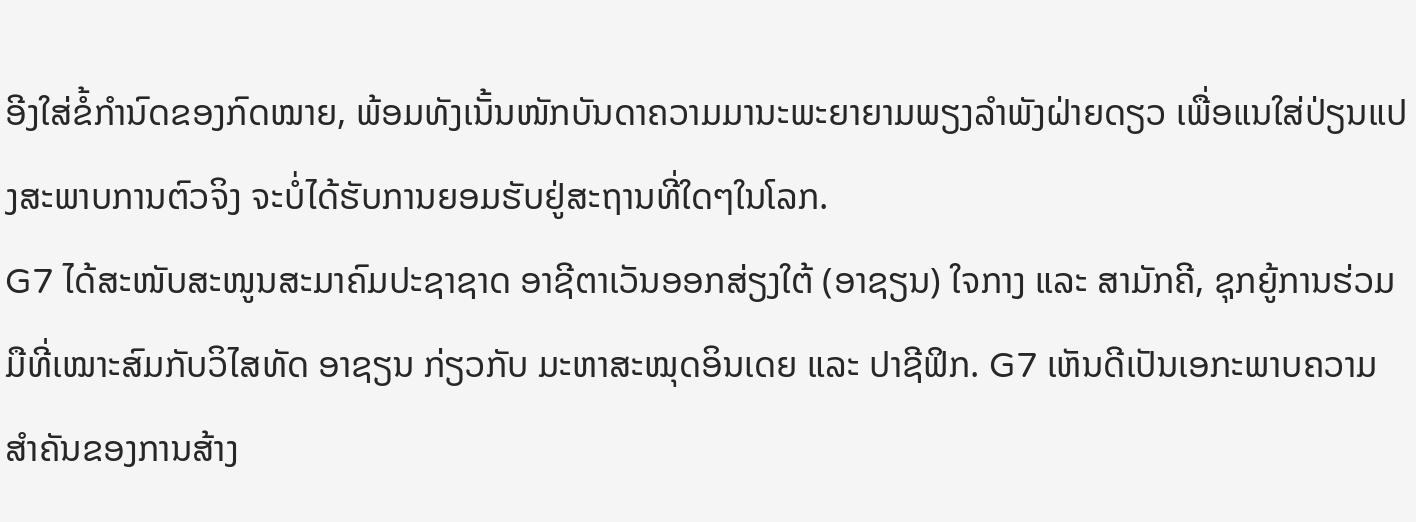ອີງໃສ່ຂໍ້ກຳນົດຂອງກົດໝາຍ, ພ້ອມທັງເນັ້ນໜັກບັນດາຄວາມມານະພະຍາຍາມພຽງລຳພັງຝ່າຍດຽວ ເພື່ອແນໃສ່ປ່ຽນແປງສະພາບການຕົວຈິງ ຈະບໍ່ໄດ້ຮັບການຍອມຮັບຢູ່ສະຖານທີ່ໃດໆໃນໂລກ.
G7 ໄດ້ສະໜັບສະໜູນສະມາຄົມປະຊາຊາດ ອາຊີຕາເວັນອອກສ່ຽງໃຕ້ (ອາຊຽນ) ໃຈກາງ ແລະ ສາມັກຄີ, ຊຸກຍູ້ການຮ່ວມມືທີ່ເໝາະສົມກັບວິໄສທັດ ອາຊຽນ ກ່ຽວກັບ ມະຫາສະໝຸດອິນເດຍ ແລະ ປາຊີຟິກ. G7 ເຫັນດີເປັນເອກະພາບຄວາມສຳຄັນຂອງການສ້າງ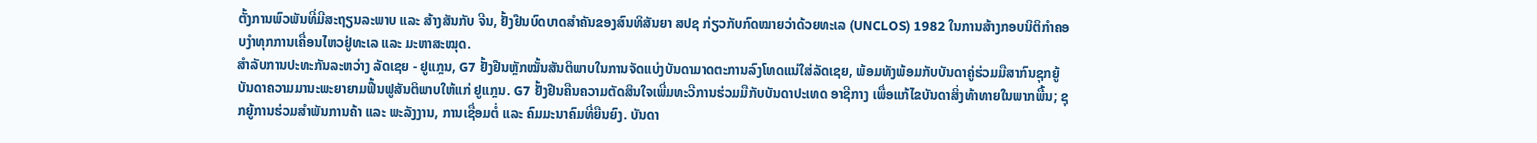ຕັ້ງການພົວພັນທີ່ມີສະຖຽນລະພາບ ແລະ ສ້າງສັນກັບ ຈີນ, ຢັ້ງຢືນບົດບາດສຳຄັນຂອງສົນທິສັນຍາ ສປຊ ກ່ຽວກັບກົດໝາຍວ່າດ້ວຍທະເລ (UNCLOS) 1982 ໃນການສ້າງກອບນິຕິກຳຄອບງຳທຸກການເຄື່ອນໄຫວຢູ່ທະເລ ແລະ ມະຫາສະໝຸດ.
ສຳລັບການປະທະກັນລະຫວ່າງ ລັດເຊຍ - ຢູແກຼນ, G7 ຢັ້ງຢືນຫຼັກໝັ້ນສັນຕິພາບໃນການຈັດແບ່ງບັນດາມາດຕະການລົງໂທດແນ່ໃສ່ລັດເຊຍ, ພ້ອມທັງພ້ອມກັບບັນດາຄູ່ຮ່ວມມືສາກົນຊຸກຍູ້ບັນດາຄວາມມານະພະຍາຍາມຟື້ນຟູສັນຕິພາບໃຫ້ແກ່ ຢູແກຼນ. G7 ຢັ້ງຢືນຄືນຄວາມຕັດສິນໃຈເພີ່ມທະວີການຮ່ວມມືກັບບັນດາປະເທດ ອາຊີກາງ ເພື່ອແກ້ໄຂບັນດາສິ່ງທ້າທາຍໃນພາກພື້ນ; ຊຸກຍູ້ການຮ່ວມສຳພັນການຄ້າ ແລະ ພະລັງງານ, ການເຊື່ອມຕໍ່ ແລະ ຄົມມະນາຄົມທີ່ຍືນຍົງ. ບັນດາ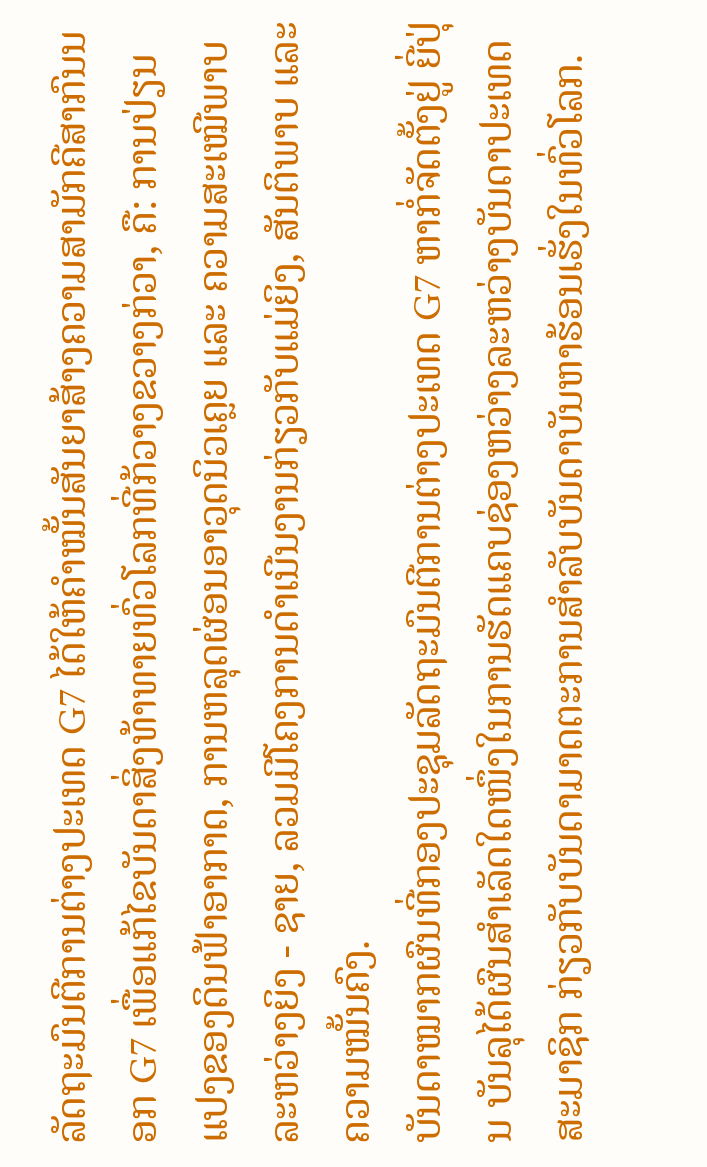ລັດຖະມົນຕີການຕ່າງປະເທດ G7 ໄດ້ໃຫ້ຄຳໝັ້ນສັນຍາສ້າງຄວາມສາມັກຄີສາກົນນອກ G7 ເພື່ອແກ້ໄຂບັນດາສິ່ງທ້າທາຍທົ່ວໂລກທີ່ກ້ວາງຂວາງກ່ວາ, ຄື: ການປ່ຽນແປງຂອງດິນຟ້າອາກາດ, ການຫລຸດຜ່ອນອາວຸດນິວເຄຼຍ ແລະ ຄວາມສະເໝີພາບລະຫວ່າງຍິງ - ຊາຍ, ລວມມີໂຄງການດຳເນີນງານກ່ຽວກັບແມ່ຍິງ, ສັນຕິພາບ ແລະ ຄວາມໝັ້ນຄົງ.
ບັນດາໝາກຜົນທີ່ກອງປະຊຸມລັດຖະມົນຕີການຕ່າງປະເທດ G7 ຫາກໍ່ຈັດຕັ້ງຢູ່ ຍີ່ປຸ່ນ ບັນລຸໄດ້ຜົນສຳເລັດໃດໜຶ່ງໃນການຮັດແຄບຊ່ອງຫວ່າງລະຫວ່າງບັນດາປະເທດສະມາຊິກ ກ່ຽວກັບບັນດາມາດຕະການສຳລັບບັນດາບັນຫາຮ້ອນເຮັ່ງໃນທົ່ວໂລກ.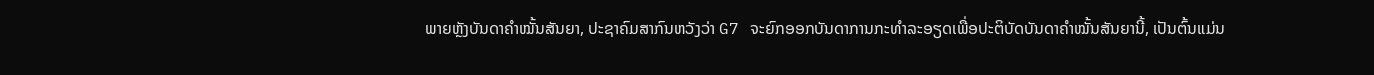ພາຍຫຼັງບັນດາຄຳໝັ້ນສັນຍາ, ປະຊາຄົມສາກົນຫວັງວ່າ G7 ຈະຍົກອອກບັນດາການກະທຳລະອຽດເພື່ອປະຕິບັດບັນດາຄຳໝັ້ນສັນຍານີ້, ເປັນຕົ້ນແມ່ນ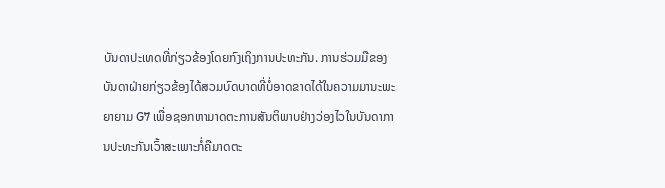ບັນດາປະເທດທີ່ກ່ຽວຂ້ອງໂດຍກົງເຖິງການປະທະກັນ. ການຮ່ວມມືຂອງບັນດາຝ່າຍກ່ຽວຂ້ອງໄດ້ສວມບົດບາດທີ່ບໍ່ອາດຂາດໄດ້ໃນຄວາມມານະພະຍາຍາມ G7 ເພື່ອຊອກຫາມາດຕະການສັນຕິພາບຢ່າງວ່ອງໄວໃນບັນດາການປະທະກັນເວົ້າສະເພາະກໍ່ຄືມາດຕະ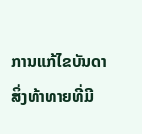ການແກ້ໄຂບັນດາສິ່ງທ້າທາຍທີ່ມີ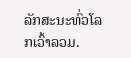ລັກສະນະທົ່ວໂລກເວົ້າລວມ.